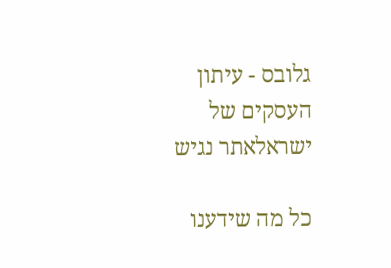גלובס - עיתון העסקים של ישראלאתר נגיש

כל מה שידענו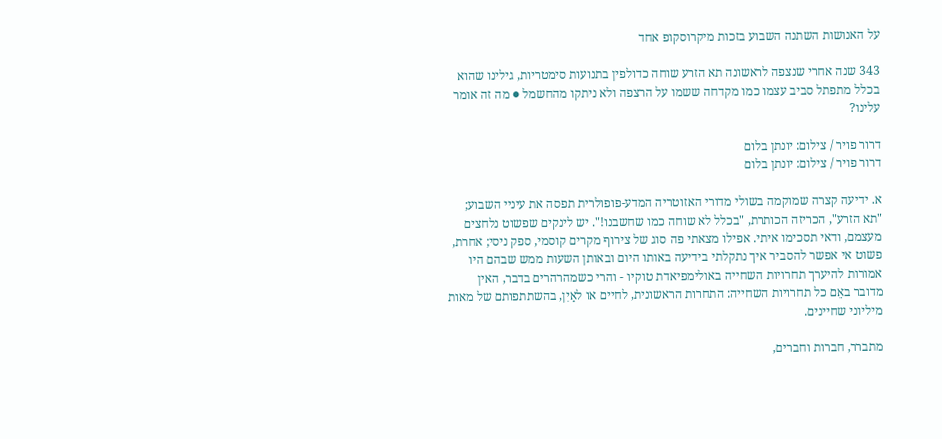על האנושות השתנה השבוע בזכות מיקרוסקופ אחד

343 שנה אחרי שנצפה לראשונה תא הזרע שוחה כדולפין בתנועות סימטריות, גילינו שהוא בכלל מתפתל סביב עצמו כמו מקדחה ששמו על הרצפה ולא ניתקו מהחשמל ● מה זה אומר עלינו?

דרור פויר / צילום: יונתן בלום
דרור פויר / צילום: יונתן בלום

א. ידיעה קצרה שמוקמה בשולי מדורי האזוטריה המדע-פופולרית תפסה את עיניי השבוע; "תא הזרע", הכריזה הכותרת, "בכלל לא שוחה כמו שחשבנו!". יש לינקים שפשוט נלחצים מעצמם, ודאי תסכימו איתי. אפילו מצאתי פה סוג של צירוף מקרים קוסמי, ספק ניסי; אחרת, פשוט אי אפשר להסביר איך נתקלתי בידיעה באותו היום ובאותן השעות ממש שבהם היו אמורות להיערך תחרויות השחייה באולימפיאדת טוקיו - והרי כשמהרהרים בדבר, האין מדובר באֵם כל תחרויות השחייה: התחרות הראשונית, לחיים או לאַיִן, בהשתתפותם של מאות מיליוני שחיינים.

מתברר, חברות וחברים,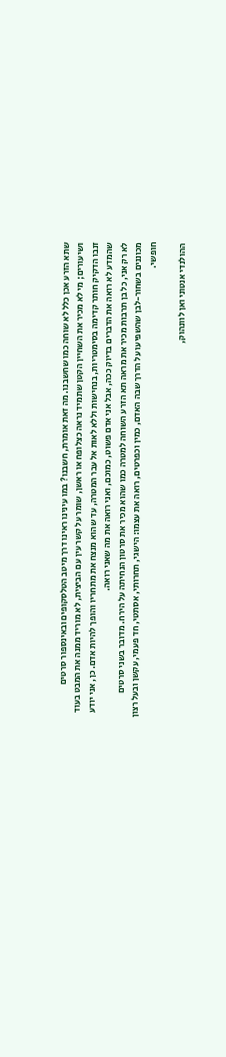שתא הזרע אכן כלל לא שוחה כמו שחשבנו. מה זאת אומרת, חשבנו? במו עינינו ראינו דרך מיטב הטלסקופים ובאינספור סרטים ושיעורים; מי לא מכיר את השחיין הקטן שתמיד נראה כצלופח או ראשן, שומר על קשר עין עם הביצית, לא מוריד ממנה את המבט בעוד זנבו הדקיק חותר קדימה בסימטריות, בנחישות וללא לאות אל עבר המטרה, עד שהוא מנצח את מתחריו והופך להיות אדם. כן, אני יודע שהמדע לא רואה את הדברים בדיוק ככה, אבל אני אדם פשוט, כמוכם, ואני רואה את מה שאני רואה.
לא רק אני, כל בן תרבות מכיר את מראה תא הזרע השוחה למטרה כמו שהוא מכיר את סרטון הנחיתה על הירח. מדובר בשני סרטים מכוננים בשחור-לבן שהשפיעו על הדרך שבה האדם, כמין וכפרטים, רואה את עצמו: הישגי, תחרותי, אסתטי, חד פעמי, עקשן ובעל רצון חופשי.

ההולנדי אנטוני ואן לוונהוק,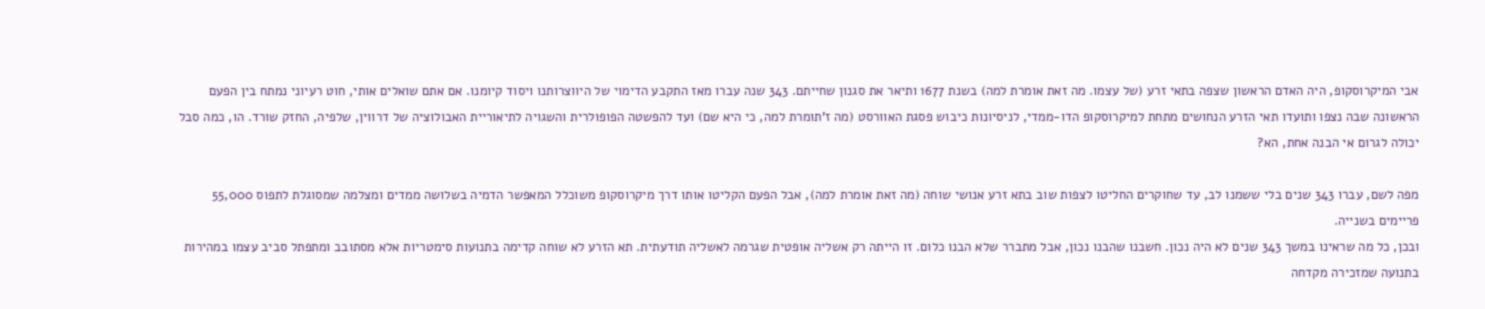אבי המיקרוסקופ, היה האדם הראשון שצפה בתאי זרע (של עצמו. מה זאת אומרת למה) בשנת 1677 ותיאר את סגנון שחייתם. 343 שנה עברו מאז התקבע הדימוי של היווצרותנו ויסוד קיומנו. אם אתם שואלים אותי, חוט רעיוני נמתח בין הפעם הראשונה שבה נצפו ותועדו תאי הזרע הנחושים מתחת למיקרוסקופ הדו-ממדי, לניסיונות כיבוש פסגת האוורסט (מה ז’תומרת למה, כי היא שם) ועד להפשטה הפופולרית והשגויה לתיאוריית האבולוציה של דרווין, שלפיה, החזק שורד. הו, כמה סבל יכולה לגרום אי הבנה אחת, הא?

מפה לשם, עברו 343 שנים בלי ששמנו לב, עד שחוקרים החליטו לצפות שוב בתא זרע אנושי שוחה (מה זאת אומרת למה), אבל הפעם הקליטו אותו דרך מיקרוסקופ משוכלל המאפשר הדמיה בשלושה ממדים ומצלמה שמסוגלת לתפוס 55,000 פריימים בשנייה.
ובכן, כל מה שראינו במשך 343 שנים לא היה נכון. חשבנו שהבנו נכון, אבל מתברר שלא הבנו כלום. זו הייתה רק אשליה אופטית שגרמה לאשליה תודעתית. תא הזרע לא שוחה קדימה בתנועות סימטריות אלא מסתובב ומתפתל סביב עצמו במהירות בתנועה שמזכירה מקדחה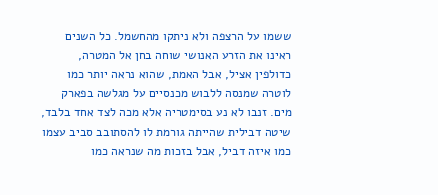ששמו על הרצפה ולא ניתקו מהחשמל. כל השנים ראינו את הזרע האנושי שוחה בחן אל המטרה, כדולפין אציל, אבל האמת, שהוא נראה יותר כמו לוטרה שמנסה ללבוש מכנסיים על מגלשה בפארק מים. זנבו לא נע בסימטריה אלא מכה לצד אחד בלבד, שיטה דבילית שהייתה גורמת לו להסתובב סביב עצמו כמו איזה דביל, אבל בזכות מה שנראה כמו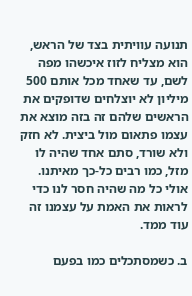תנועה עוויתית בצד של הראש, הוא מצליח לזוז איכשהו מפה לשם, עד שאחד מכל אותם 500 מיליון לא יוצלחים שדופקים את הראשים שלהם זה בזה מוצא את עצמו פתאום מול ביצית. לא חזק ולא שורד, סתם אחד שהיה לו מזל, כמו רבים כל-כך מאיתנו.
אולי כל מה שהיה חסר לנו כדי לראות את האמת על עצמנו זה עוד ממד.

ב. כשמסתכלים כמו בפעם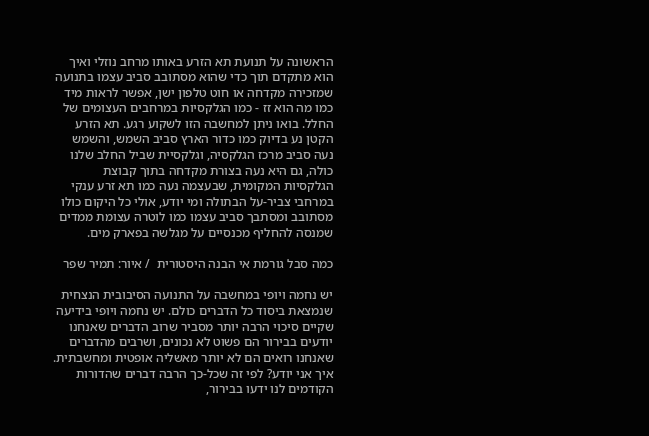הראשונה על תנועת תא הזרע באותו מרחב נוזלי ואיך הוא מתקדם תוך כדי שהוא מסתובב סביב עצמו בתנועה שמזכירה מקדחה או חוט טלפון ישן, אפשר לראות מיד כמו מה הוא זז - כמו הגלקסיות במרחבים העצומים של החלל. בואו ניתן למחשבה הזו לשקוע רגע. תא הזרע הקטן נע בדיוק כמו כדור הארץ סביב השמש, והשמש נעה סביב מרכז הגלקסיה, וגלקסיית שביל החלב שלנו כולה, גם היא נעה בצורת מקדחה בתוך קבוצת הגלקסיות המקומית, שבעצמה נעה כמו תא זרע ענקי במרחבי צביר-על הבתולה ומי יודע, אולי כל היקום כולו מסתובב ומסתבך סביב עצמו כמו לוטרה עצומת ממדים שמנסה להחליף מכנסיים על מגלשה בפארק מים.

כמה סבל גורמת אי הבנה היסטורית  / איור: תמיר שפר

יש נחמה ויופי במחשבה על התנועה הסיבובית הנצחית שנמצאת ביסוד כל הדברים כולם. יש נחמה ויופי בידיעה שקיים סיכוי הרבה יותר מסביר שרוב הדברים שאנחנו יודעים בבירור הם פשוט לא נכונים, ושרבים מהדברים שאנחנו רואים הם לא יותר מאשליה אופטית ומחשבתית. איך אני יודע? לפי זה שכל-כך הרבה דברים שהדורות הקודמים לנו ידעו בבירור,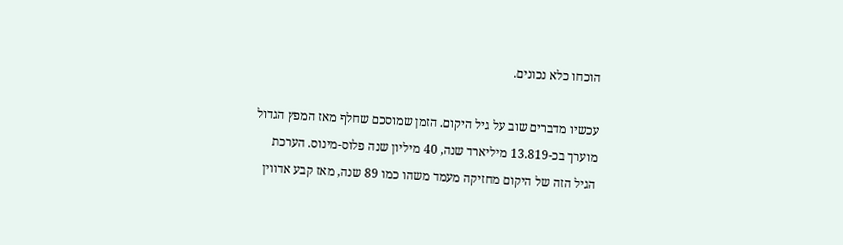הוכחו כלא נכונים.

עכשיו מדברים שוב על גיל היקום. הזמן שמוסכם שחלף מאז המפץ הגדול מוערך בכ-13.819 מיליארד שנה, 40 מיליון שנה פלוס-מינוס. הערכת הגיל הזה של היקום מחזיקה מעמד משהו כמו 89 שנה, מאז קבע אדווין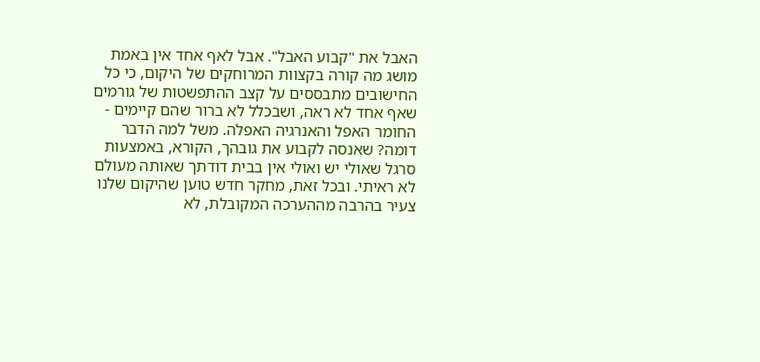האבל את "קבוע האבל". אבל לאף אחד אין באמת מושג מה קורה בקצוות המרוחקים של היקום, כי כל החישובים מתבססים על קצב ההתפשטות של גורמים שאף אחד לא ראה, ושבכלל לא ברור שהם קיימים - החומר האפל והאנרגיה האפלה. משל למה הדבר דומה? שאנסה לקבוע את גובהך, הקורא, באמצעות סרגל שאולי יש ואולי אין בבית דודתך שאותה מעולם לא ראיתי. ובכל זאת, מחקר חדש טוען שהיקום שלנו צעיר בהרבה מההערכה המקובלת, לא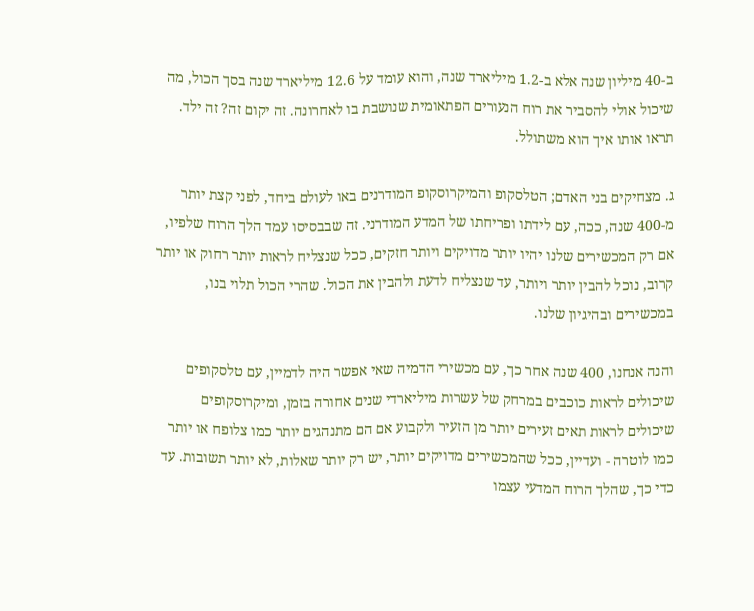ב-40 מיליון שנה אלא ב-1.2 מיליארד שנה, והוא עומד על 12.6 מיליארד שנה בסך הכול, מה שיכול אולי להסביר את רוח הנעורים הפתאומית שנושבת בו לאחרונה. זה יקום זה? זה ילד. תראו אותו איך הוא משתולל.

ג. מצחיקים בני האדם; הטלסקופ והמיקרוסקופ המודרנים באו לעולם ביחד, לפני קצת יותר מ-400 שנה, ככה, עם לידתו ופריחתו של המדע המודרני. זה שבבסיסו עמד הלך הרוח שלפיו, אם רק המכשירים שלנו יהיו יותר מדויקים ויותר חזקים, ככל שנצליח לראות יותר רחוק או יותר קרוב, נוכל להבין יותר ויותר, עד שנצליח לדעת ולהבין את הכול. שהרי הכול תלוי בנו, במכשירים ובהיגיון שלנו.

והנה אנחנו, 400 שנה אחר כך, עם מכשירי הדמיה שאי אפשר היה לדמיין, עם טלסקופים שיכולים לראות כוכבים במרחק של עשרות מיליארדי שנים אחורה בזמן, ומיקרוסקופים שיכולים לראות תאים זעירים יותר מן הזעיר ולקבוע אם הם מתנהגים יותר כמו צלופח או יותר כמו לוטרה - ועדיין, ככל שהמכשירים מדויקים יותר, יש רק יותר שאלות, לא יותר תשובות. עד כדי כך, שהלך הרוח המדעי עצמו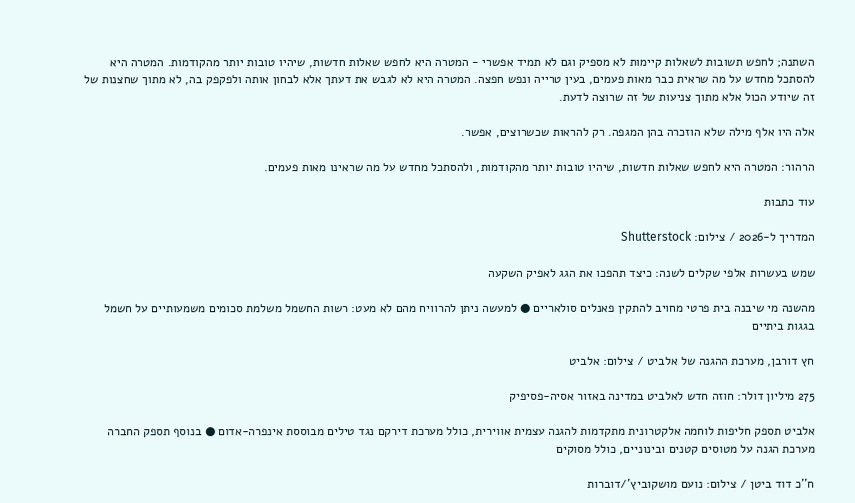השתנה; לחפש תשובות לשאלות קיימות לא מספיק וגם לא תמיד אפשרי - המטרה היא לחפש שאלות חדשות, שיהיו טובות יותר מהקודמות. המטרה היא להסתכל מחדש על מה שראית כבר מאות פעמים, בעין טרייה ונפש חפצה. המטרה היא לא לגבש את דעתך אלא לבחון אותה ולפקפק בה, לא מתוך שחצנות של זה שיודע הכול אלא מתוך צניעות של זה שרוצה לדעת.

אלה היו אלף מילה שלא הוזכרה בהן המגפה. רק להראות שכשרוצים, אפשר.

הרהור: המטרה היא לחפש שאלות חדשות, שיהיו טובות יותר מהקודמות, ולהסתכל מחדש על מה שראינו מאות פעמים.

עוד כתבות

המדריך ל-2026 / צילום: Shutterstock

שמש בעשרות אלפי שקלים לשנה: כיצד תהפכו את הגג לאפיק השקעה

מהשנה מי שיבנה בית פרטי מחויב להתקין פאנלים סולאריים ● למעשה ניתן להרוויח מהם לא מעט: רשות החשמל משלמת סכומים משמעותיים על חשמל בגגות ביתיים

חץ דורבן, מערכת ההגנה של אלביט / צילום: אלביט

275 מיליון דולר: חוזה חדש לאלביט במדינה באזור אסיה-פסיפיק

אלביט תספק חליפות לוחמה אלקטרונית מתקדמות להגנה עצמית אווירית, כולל מערכת דירקם נגד טילים מבוססת אינפרה-אדום ● בנוסף תספק החברה מערכת הגנה על מטוסים קטנים ובינוניים, כולל מסוקים

ח''כ דוד ביטן / צילום: נועם מושקוביץ'/דוברות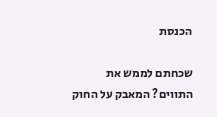הכנסת

שכחתם לממש את התווים? המאבק על החוק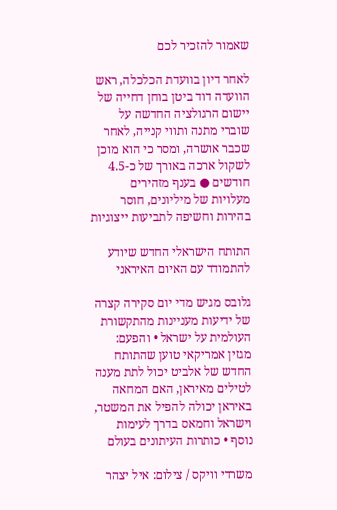שאמור להזכיר לכם

לאחר דיון בוועדת הכלכלה, ראש הוועדה דוד ביטן בוחן דחייה של יישום הרגולציה החדשה על שוברי מתנה ותווי קנייה, לאחר שכבר אושרה, ומסר כי הוא מוכן לשקול ארכה באורך של כ-4.5 חודשים ● בענף מזהירים מעלויות של מיליונים, חוסר בהירות וחשיפה לתביעות ייצוגיות

התותח הישראלי החדש שיודע להתמודד עם האיום האיראני

גלובס מגיש מדי יום סקירה קצרה של ידיעות מעניינות מהתקשורת העולמית על ישראל • והפעם: מגזין אמריקאי טוען שהתותח החדש של אלביט יכול לתת מענה לטילים מאיראן, האם המחאה באיראן יכולה להפיל את המשטר, וישראל וחמאס בדרך לעימות נוסף • כותרות העיתונים בעולם

משרדי וויקס / צילום: איל יצהר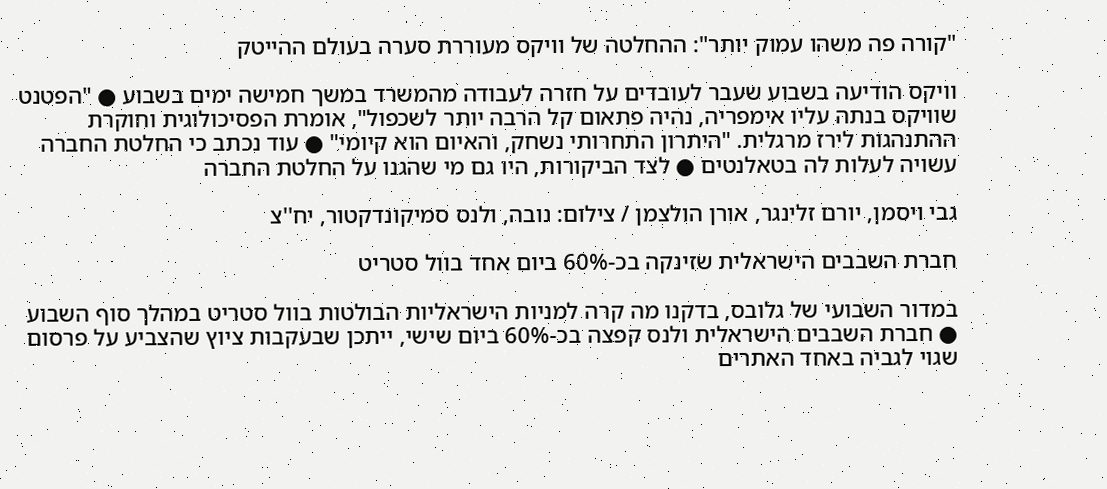"קורה פה משהו עמוק יותר": ההחלטה של וויקס מעוררת סערה בעולם ההייטק

וויקס הודיעה בשבוע שעבר לעובדים על חזרה לעבודה מהמשרד במשך חמישה ימים בשבוע ● "הפטנט שוויקס בנתה עליו אימפריה, נהיה פתאום קל הרבה יותר לשכפול", אומרת הפסיכולוגית וחוקרת ההתנהגות לירז מרגלית. "היתרון התחרותי נשחק, והאיום הוא קיומי" ● עוד נכתב כי החלטת החברה עשויה לעלות לה בטאלנטים ● לצד הביקורות, היו גם מי שהגנו על החלטת החברה

גבי ויסמן, יורם זלינגר, אורן הולצמן / צילום: נובה, ולנס סמיקונדקטור, יח''צ

חברת השבבים הישראלית שזינקה בכ-60% ביום אחד בוול סטריט

במדור השבועי של גלובס, בדקנו מה קרה למניות הישראליות הבולטות בוול סטריט במהלך סוף השבוע ● חברת השבבים הישראלית ולנס קפצה בכ-60% ביום שישי, ייתכן שבעקבות ציוץ שהצביע על פרסום שגוי לגביה באחד האתרים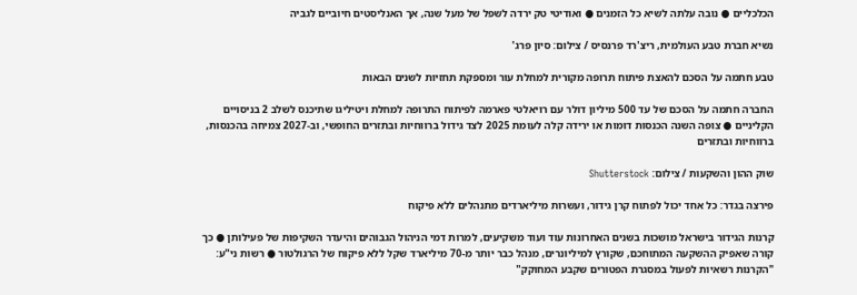הכלכליים ● נובה עלתה לשיא כל הזמנים ● ואודיטי טק ירדה לשפל של מעל שנה, אך האנליסטים חיוביים לגביה

נשיא חברת טבע העולמית, ריצ'רד פרנסיס / צילום: סיון פרג'

טבע חתמה על הסכם להאצת פיתוח תרופה מקורית למחלת עור ומספקת תחזיות לשנים הבאות

החברה חתמה על הסכם של עד 500 מיליון דולר עם רויאלטי פארמה לפיתוח התרופה למחלת ויטיליגו שתיכנס לשלב 2 בניסויים הקליניים ● צופה השנה הכנסות דומות או ירידה קלה לעומת 2025 לצד גידול ברווחיות ובתזרים החופשי, וב-2027 צמיחה בהכנסות, ברווחיות ובתזרים

שוק ההון והשקעות / צילום: Shutterstock

פירצה בגדר: כל אחד יכול לפתוח קרן גידור, ועשרות מיליארדים מתנהלים ללא פיקוח

קרנות הגידור בישראל מושכות בשנים האחרונות עוד ועוד משקיעים, למרות דמי הניהול הגבוהים והיעדר השקיפות של פעילותן ● כך קורה שאפיק ההשקעה המתוחכם, שקורץ למיליונרים, מנהל כבר יותר מ-70 מיליארד שקל ללא פיקוח של הרגולטור ● רשות ני"ע: "הקרנות רשאיות לפעול במסגרת הפטורים שקבע המחוקק"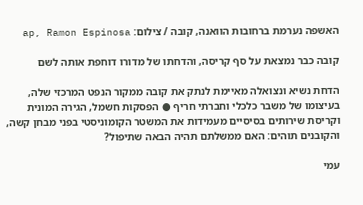האשפה נערמת ברחובות הוואנה, קובה / צילום: ap, Ramon Espinosa

קובה כבר נמצאת על סף קריסה, והדחתו של מדורו דוחפת אותה לשם

הדחת נשיא ונצואלה מאיימת לנתק את קובה ממקור הנפט המרכזי שלה, בעיצומו של משבר כלכלי וחברתי חריף ● הפסקות חשמל, הגירה המונית וקריסת שירותים בסיסיים מעמידות את המשטר הקומוניסטי בפני מבחן קשה, והקובנים תוהים: האם ממשלתם תהיה הבאה שתיפול?

עמי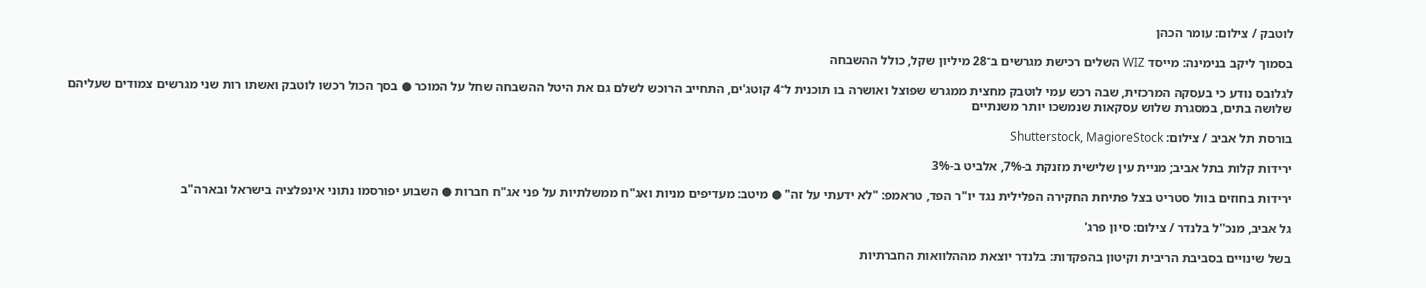לוטבק / צילום: עומר הכהן

בסמוך ליקב בנימינה: מייסד WIZ השלים רכישת מגרשים ב־28 מיליון שקל, כולל ההשבחה

לגלובס נודע כי בעסקה המרכזית, שבה רכש עמי לוטבק מחצית ממגרש שפוצל ואושרה בו תוכנית ל־4 קוטג'ים, התחייב הרוכש לשלם גם את היטל ההשבחה שחל על המוכר ● בסך הכול רכשו לוטבק ואשתו רות שני מגרשים צמודים שעליהם שלושה בתים, במסגרת שלוש עסקאות שנמשכו יותר משנתיים

בורסת תל אביב / צילום: Shutterstock, MagioreStock

ירידות קלות בתל אביב; מניית עין שלישית מזנקת ב-7%, אלביט ב-3%

ירידות בחוזים בוול סטריט בצל פתיחת החקירה הפלילית נגד יו"ר הפד, טראמפ: "לא ידעתי על זה" ● מיטב: מעדיפים מניות ואג"ח ממשלתיות על פני אג"ח חברות ● השבוע יפורסמו נתוני אינפלציה בישראל ובארה"ב

גל אביב, מנכ''ל בלנדר / צילום: סיון פרג'

בשל שינויים בסביבת הריבית וקיטון בהפקדות: בלנדר יוצאת מההלוואות החברתיות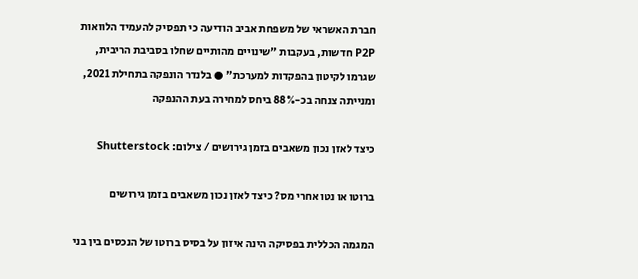חברת האשראי של משפחת אביב הודיעה כי תפסיק להעמיד הלוואות P2P חדשות, בעקבות "שינויים מהותיים שחלו בסביבת הריבית, שגרמו לקיטון בהפקדות למערכת" ● בלנדר הונפקה בתחילת 2021, ומנייתה צנחה בכ-88% ביחס למחירה בעת ההנפקה

כיצד לאזן נכון משאבים בזמן גירושים / צילום: Shutterstock

ברוטו או נטו אחרי מס? כיצד לאזן נכון משאבים בזמן גירושים

המגמה הכללית בפסיקה הינה איזון על בסיס ברוטו של הנכסים בין בני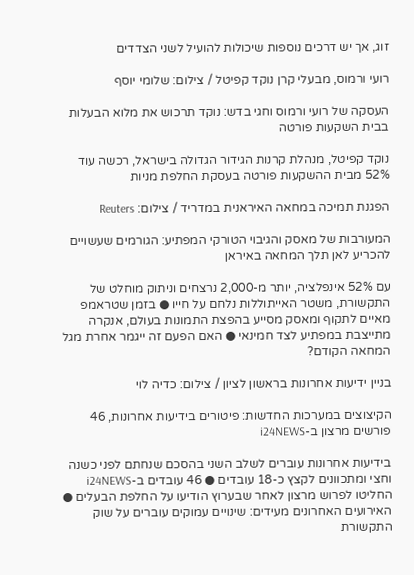זוג, אך יש דרכים נוספות שיכולות להועיל לשני הצדדים

רועי ורמוס, מבעלי קרן נוקד קפיטל / צילום: שלומי יוסף

העסקה של רועי ורמוס וחגי בדש: נוקד תרכוש את מלוא הבעלות בבית השקעות פורטה

נוקד קפיטל, מנהלת קרנות הגידור הגדולה בישראל, רכשה עוד 52% מבית ההשקעות פורטה בעסקת החלפת מניות

הפגנת תמיכה במחאה האיראנית במדריד / צילום: Reuters

המעורבות של מאסק והגיבוי הטורקי המפתיע: הגורמים שעשויים להכריע לאן תלך המחאה באיראן

עם 52% אינפלציה, יותר מ-2,000 נרצחים וניתוק מוחלט של התקשורת, משטר האייתוללות נלחם על חייו ● בזמן שטראמפ מאיים לתקוף ומאסק מסייע בהפצת התמונות בעולם, אנקרה מתייצבת במפתיע לצד חמינאי ● האם הפעם זה ייגמר אחרת מגל המחאה הקודם?

בניין ידיעות אחרונות בראשון לציון / צילום: כדיה לוי

הקיצוצים במערכות החדשות: פיטורים בידיעות אחרונות, 46 פורשים מרצון ב-i24NEWS

בידיעות אחרונות עוברים לשלב השני בהסכם שנחתם לפני כשנה וחצי ומתכוונים לקצץ כ-18 עובדים ● 46 עובדים ב-i24NEWS החליטו לפרוש מרצון לאחר שבערוץ הודיעו על החלפת הבעלים ● האירועים האחרונים מעידים: שינויים עמוקים עוברים על שוק התקשורת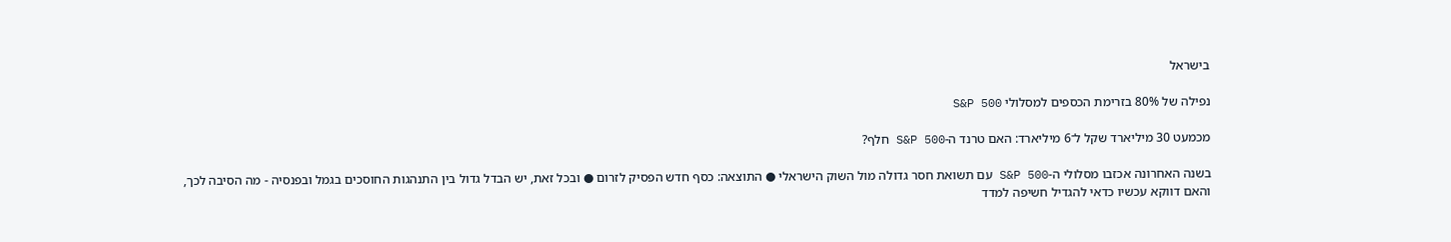בישראל

נפילה של 80% בזרימת הכספים למסלולי S&P 500

מכמעט 30 מיליארד שקל ל־6 מיליארד: האם טרנד ה-S&P 500 חלף?

בשנה האחרונה אכזבו מסלולי ה-S&P 500 עם תשואת חסר גדולה מול השוק הישראלי ● התוצאה: כסף חדש הפסיק לזרום ● ובכל זאת, יש הבדל גדול בין התנהגות החוסכים בגמל ובפנסיה - מה הסיבה לכך, והאם דווקא עכשיו כדאי להגדיל חשיפה למדד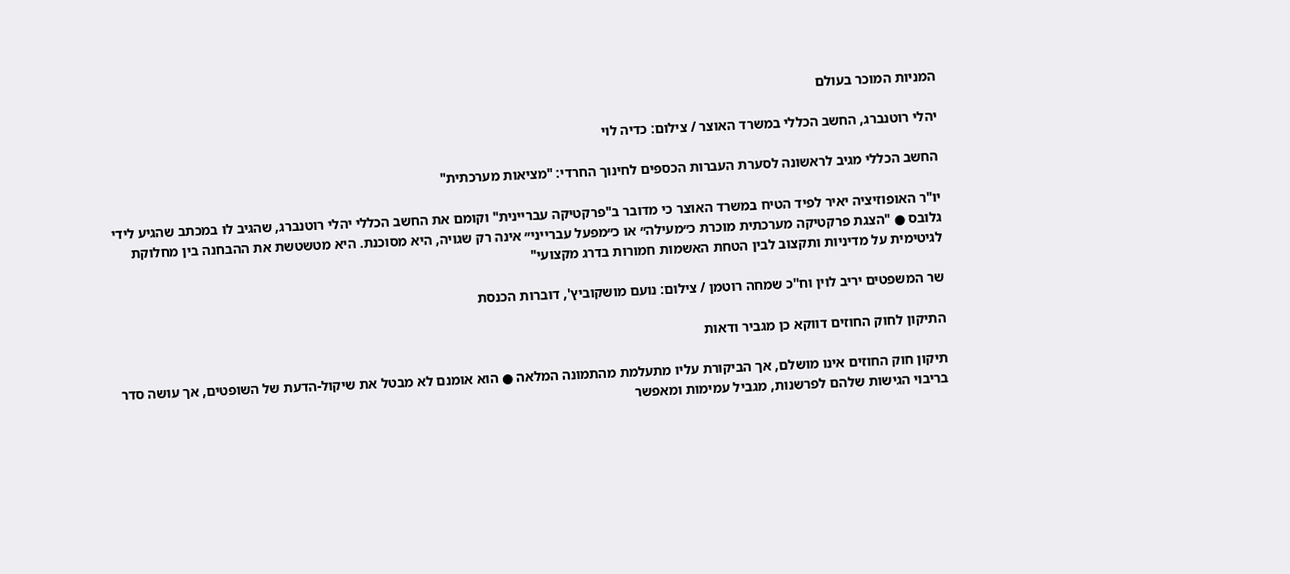המניות המוכר בעולם

יהלי רוטנברג, החשב הכללי במשרד האוצר / צילום: כדיה לוי

החשב הכללי מגיב לראשונה לסערת העברות הכספים לחינוך החרדי: "מציאות מערכתית"

יו"ר האופוזיציה יאיר לפיד הטיח במשרד האוצר כי מדובר ב"פרקטיקה עבריינית" וקומם את החשב הכללי יהלי רוטנברג, שהגיב לו במכתב שהגיע לידי גלובס ● "הצגת פרקטיקה מערכתית מוכרת כ״מעילה״ או כ״מפעל עברייני״ אינה רק שגויה, היא מסוכנת. היא מטשטשת את ההבחנה בין מחלוקת לגיטימית על מדיניות ותקצוב לבין הטחת האשמות חמורות בדרג מקצועי"

שר המשפטים יריב לוין וח''כ שמחה רוטמן / צילום: נועם מושקוביץ', דוברות הכנסת

התיקון לחוק החוזים דווקא כן מגביר ודאות

תיקון חוק החוזים אינו מושלם, אך הביקורת עליו מתעלמת מהתמונה המלאה ● הוא אומנם לא מבטל את שיקול-הדעת של השופטים, אך עושה סדר בריבוי הגישות שלהם לפרשנות, מגביל עמימות ומאפשר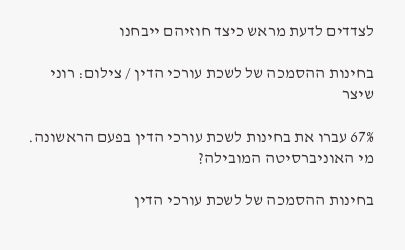לצדדים לדעת מראש כיצד חוזיהם ייבחנו

בחינות ההסמכה של לשכת עורכי הדין / צילום: רוני שיצר

67% עברו את בחינות לשכת עורכי הדין בפעם הראשונה. מי האוניברסיטה המובילה?

בחינות ההסמכה של לשכת עורכי הדין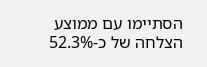הסתיימו עם ממוצע הצלחה של כ-52.3%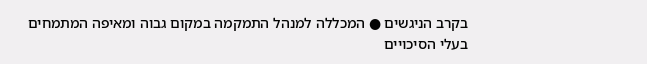בקרב הניגשים ● המכללה למנהל התמקמה במקום גבוה ומאיפה המתמחים בעלי הסיכויים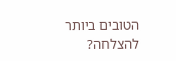הטובים ביותר להצלחה?